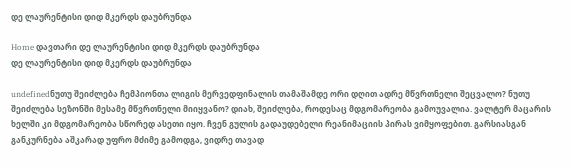დე ლაურენტისი დიდ მკერდს დაუბრუნდა

Home დავთარი დე ლაურენტისი დიდ მკერდს დაუბრუნდა
დე ლაურენტისი დიდ მკერდს დაუბრუნდა

undefinedნუთუ შეიძლება ჩემპიონთა ლიგის მერვედფინალის თამაშამდე ორი დღით ადრე მწვრთნელი შეცვალო? ნუთუ შეიძლება სეზონში მესამე მწვრთნელი მიიყვანო? დიახ, შეიძლება, როდესაც მდგომარეობა გამოუვალია. ვალტერ მაცარის ხელში კი მდგომარეობა სწორედ ასეთი იყო. ჩვენ გულის გადაუდებელი რეანიმაციის პირას ვიმყოფებით. გარსიასგან განკურნება აშკარად უფრო მძიმე გამოდგა, ვიდრე თავად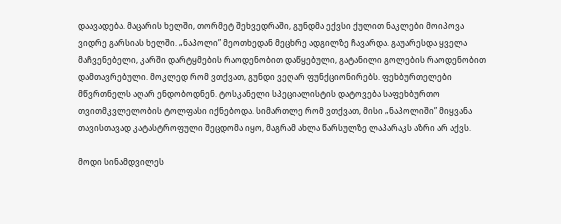დაავადება. მაცარის ხელში, თორმეტ შეხვედრაში, გუნდმა ექვსი ქულით ნაკლები მოიპოვა ვიდრე გარსიას ხელში. „ნაპოლი” მეოთხედან მეცხრე ადგილზე ჩავარდა. გაუარესდა ყველა მაჩვენებელი, კარში დარტყმების რაოდენობით დაწყებული, გატანილი გოლების რაოდენობით დამთავრებული. მოკლედ რომ ვთქვათ, გუნდი ვეღარ ფუნქციონირებს. ფეხბურთელები მწვრთნელს აღარ ენდობოდნენ. ტოსკანელი სპეციალისტის დატოვება საფეხბურთო თვითმკვლელობის ტოლფასი იქნებოდა. სიმართლე რომ ვთქვათ, მისი „ნაპოლიში” მიყვანა თავისთავად კატასტროფული შეცდომა იყო, მაგრამ ახლა წარსულზე ლაპარაკს აზრი არ აქვს.

მოდი სინამდვილეს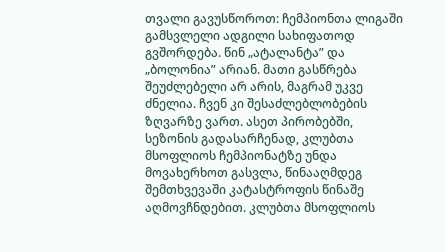თვალი გავუსწოროთ: ჩემპიონთა ლიგაში გამსვლელი ადგილი სახიფათოდ გვშორდება. წინ „ატალანტა” და „ბოლონია” არიან. მათი გასწრება შეუძლებელი არ არის, მაგრამ უკვე ძნელია. ჩვენ კი შესაძლებლობების ზღვარზე ვართ. ასეთ პირობებში, სეზონის გადასარჩენად, კლუბთა მსოფლიოს ჩემპიონატზე უნდა მოვახერხოთ გასვლა, წინააღმდეგ შემთხვევაში კატასტროფის წინაშე აღმოვჩნდებით. კლუბთა მსოფლიოს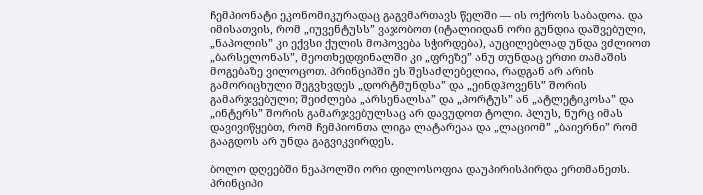ჩემპიონატი ეკონომიკურადაც გაგვმართავს წელში — ის ოქროს საბადოა. და იმისათვის, რომ „იუვენტუსს” ვაჯობოთ (იტალიიდან ორი გუნდია დაშვებული, „ნაპოლის” კი ექვსი ქულის მოპოვება სჭირდება), აუცილებლად უნდა ვძლიოთ „ბარსელონას”, მეოთხედფინალში კი „ფრეზე” ანუ თუნდაც ერთი თამაშის მოგებაზე ვილოცოთ. პრინციპში ეს შესაძლებელია, რადგან არ არის გამორიცხული შეგვხვდეს „დორტმუნდსა” და „ეინდჰოვენს” შორის გამარჯვებული; შეიძლება „არსენალსა” და „პორტუს” ან „ატლეტიკოსა” და „ინტერს” შორის გამარჯვებულსაც არ დავუდოთ ტოლი. პლუს, ნურც იმას დავივიწყებთ, რომ ჩემპიონთა ლიგა ლატარეაა და „ლაციომ” „ბაიერნი” რომ გააგდოს არ უნდა გაგვიკვირდეს.

ბოლო დღეებში ნეაპოლში ორი ფილოსოფია დაუპირისპირდა ერთმანეთს. პრინციპი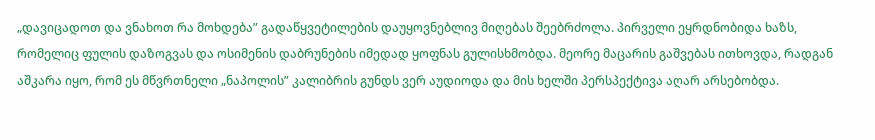„დავიცადოთ და ვნახოთ რა მოხდება” გადაწყვეტილების დაუყოვნებლივ მიღებას შეებრძოლა. პირველი ეყრდნობიდა ხაზს, რომელიც ფულის დაზოგვას და ოსიმენის დაბრუნების იმედად ყოფნას გულისხმობდა. მეორე მაცარის გაშვებას ითხოვდა, რადგან აშკარა იყო, რომ ეს მწვრთნელი „ნაპოლის” კალიბრის გუნდს ვერ აუდიოდა და მის ხელში პერსპექტივა აღარ არსებობდა.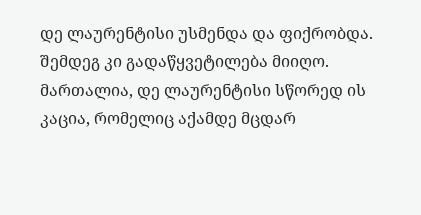დე ლაურენტისი უსმენდა და ფიქრობდა. შემდეგ კი გადაწყვეტილება მიიღო. მართალია, დე ლაურენტისი სწორედ ის კაცია, რომელიც აქამდე მცდარ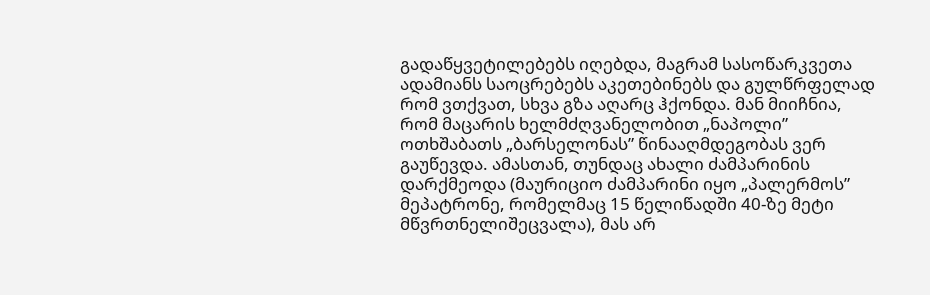გადაწყვეტილებებს იღებდა, მაგრამ სასოწარკვეთა ადამიანს საოცრებებს აკეთებინებს და გულწრფელად რომ ვთქვათ, სხვა გზა აღარც ჰქონდა. მან მიიჩნია, რომ მაცარის ხელმძღვანელობით „ნაპოლი” ოთხშაბათს „ბარსელონას” წინააღმდეგობას ვერ გაუწევდა. ამასთან, თუნდაც ახალი ძამპარინის დარქმეოდა (მაურიციო ძამპარინი იყო „პალერმოს” მეპატრონე, რომელმაც 15 წელიწადში 40-ზე მეტი მწვრთნელიშეცვალა), მას არ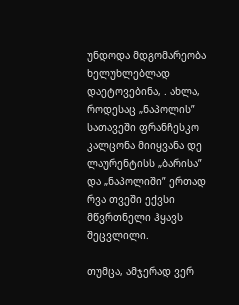უნდოდა მდგომარეობა ხელუხლებლად დაეტოვებინა, . ახლა, როდესაც „ნაპოლის” სათავეში ფრანჩესკო კალცონა მიიყვანა დე ლაურენტისს „ბარისა” და „ნაპოლიში” ერთად რვა თვეში ექვსი მწვრთნელი ჰყავს შეცვლილი.

თუმცა, ამჯერად ვერ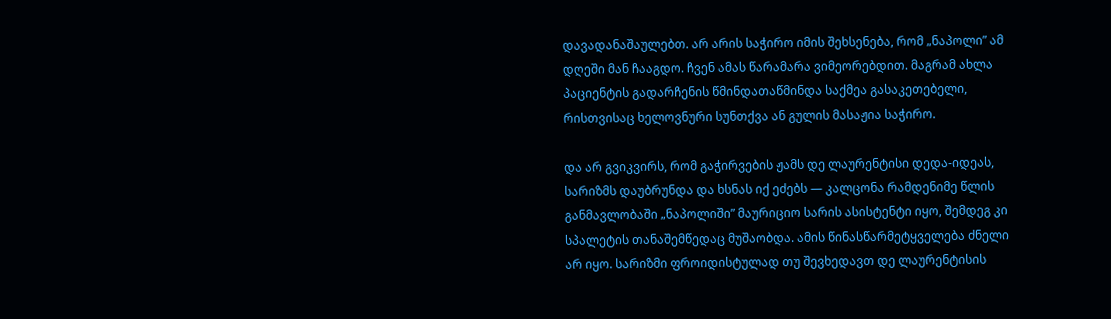დავადანაშაულებთ. არ არის საჭირო იმის შეხსენება, რომ „ნაპოლი” ამ დღეში მან ჩააგდო. ჩვენ ამას წარამარა ვიმეორებდით. მაგრამ ახლა პაციენტის გადარჩენის წმინდათაწმინდა საქმეა გასაკეთებელი, რისთვისაც ხელოვნური სუნთქვა ან გულის მასაჟია საჭირო.

და არ გვიკვირს, რომ გაჭირვების ჟამს დე ლაურენტისი დედა-იდეას, სარიზმს დაუბრუნდა და ხსნას იქ ეძებს — კალცონა რამდენიმე წლის განმავლობაში „ნაპოლიში” მაურიციო სარის ასისტენტი იყო, შემდეგ კი სპალეტის თანაშემწედაც მუშაობდა. ამის წინასწარმეტყველება ძნელი არ იყო. სარიზმი ფროიდისტულად თუ შევხედავთ დე ლაურენტისის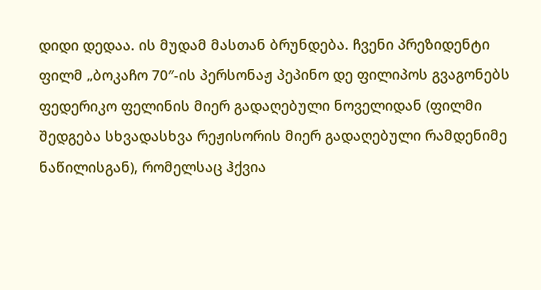დიდი დედაა. ის მუდამ მასთან ბრუნდება. ჩვენი პრეზიდენტი ფილმ „ბოკაჩო 70″-ის პერსონაჟ პეპინო დე ფილიპოს გვაგონებს ფედერიკო ფელინის მიერ გადაღებული ნოველიდან (ფილმი შედგება სხვადასხვა რეჟისორის მიერ გადაღებული რამდენიმე ნაწილისგან), რომელსაც ჰქვია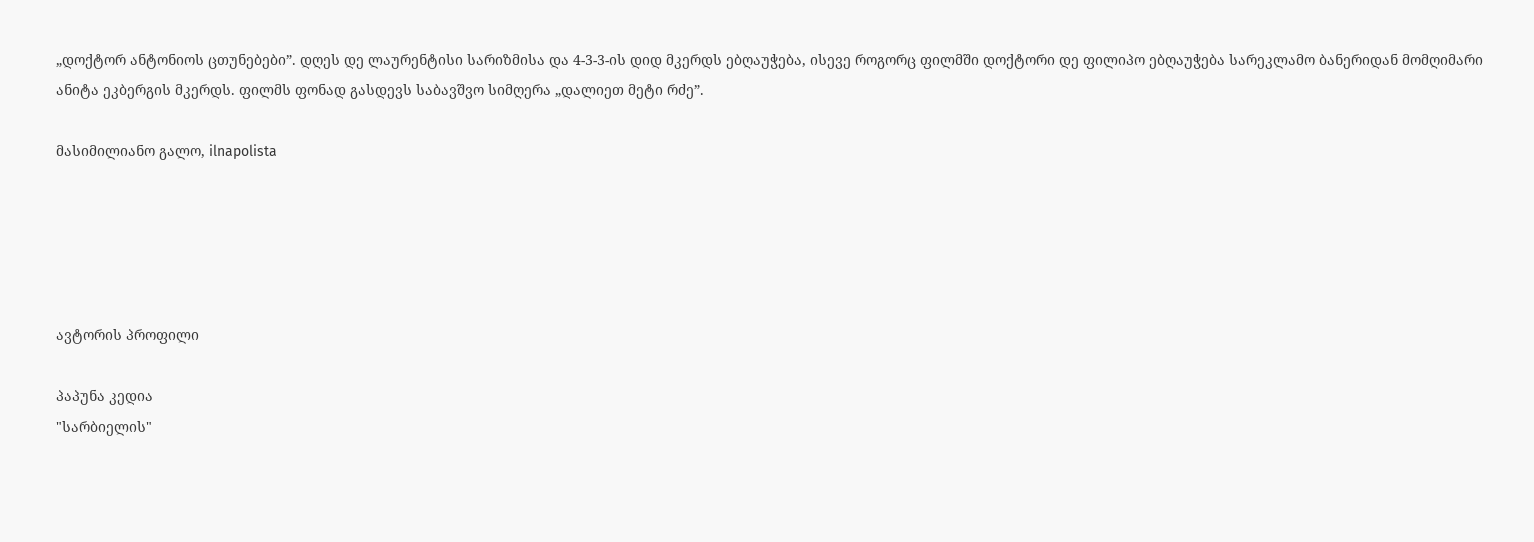„დოქტორ ანტონიოს ცთუნებები”. დღეს დე ლაურენტისი სარიზმისა და 4-3-3-ის დიდ მკერდს ებღაუჭება, ისევე როგორც ფილმში დოქტორი დე ფილიპო ებღაუჭება სარეკლამო ბანერიდან მომღიმარი ანიტა ეკბერგის მკერდს. ფილმს ფონად გასდევს საბავშვო სიმღერა „დალიეთ მეტი რძე”.

მასიმილიანო გალო, ilnapolista





ავტორის პროფილი

პაპუნა კედია
"სარბიელის"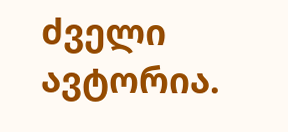ძველი ავტორია.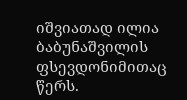იშვიათად ილია ბაბუნაშვილის ფსევდონიმითაც წერს.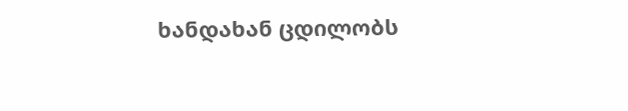ხანდახან ცდილობს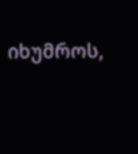იხუმროს,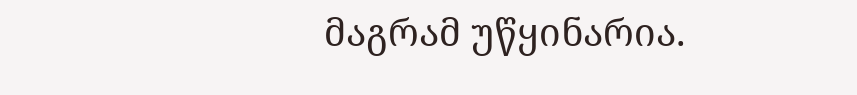მაგრამ უწყინარია.